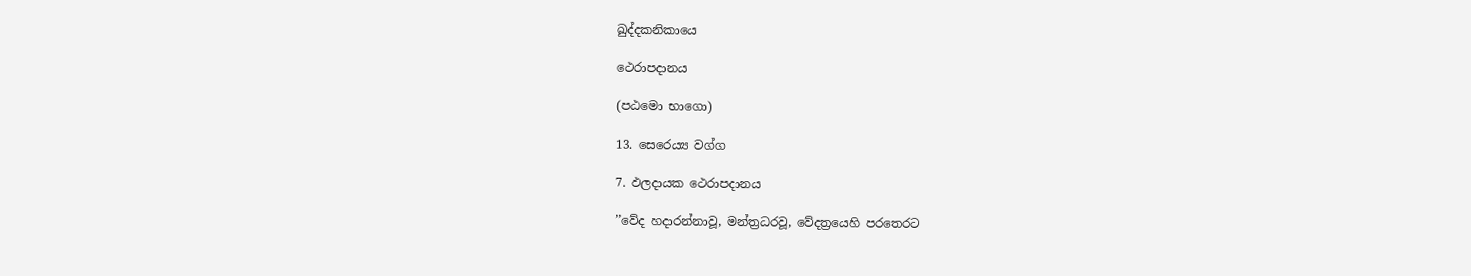ඛුද්දකනිකායෙ

ථෙරාපදානය

(පඨමො භාගො)

13. සෙරෙය්‍ය වග්ග

7. ඵලදායක ථෙරාපදානය

’’වේද හදාරන්නාවූ, මන්ත්‍රධරවූ, වේදත්‍රයෙහි පරතෙරට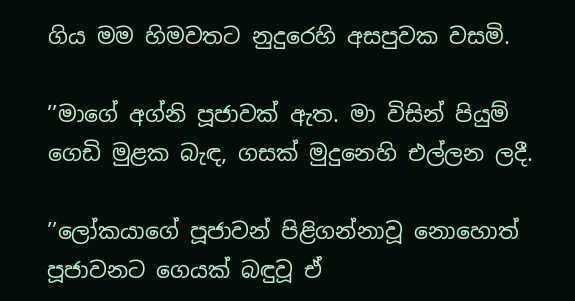ගිය මම හිමවතට නුදුරෙහි අසපුවක වසමි.

’’මාගේ අග්නි පූජාවක් ඇත. මා විසින් පියුම් ගෙඩි මුළක බැඳ, ගසක් මුදුනෙහි එල්ලන ලදී.

’’ලෝකයාගේ පූජාවන් පිළිගන්නාවූ නොහොත් පූජාවනට ගෙයක් බඳුවූ ඒ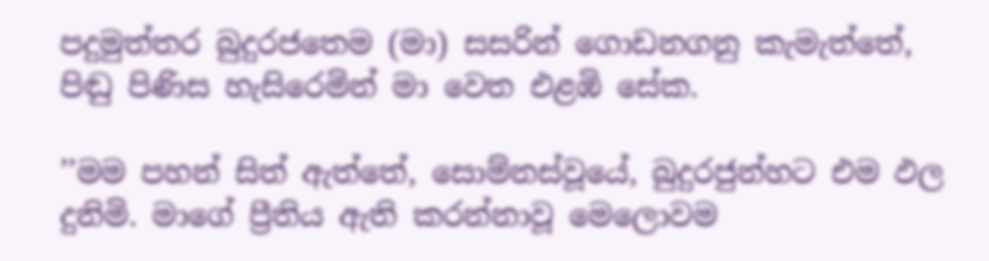පදුමුත්තර බුදුරජතෙම (මා) සසරින් ගොඩනගනු කැමැත්තේ, පිඬු පිණිස හැසිරෙමින් මා වෙත එළඹි සේක.

’’මම පහන් සිත් ඇත්තේ, සොම්නස්වූයේ, බුදුරජුන්හට එම ඵල දුනිමි. මාගේ ප්‍රීතිය ඇති කරන්නාවූ මෙලොවම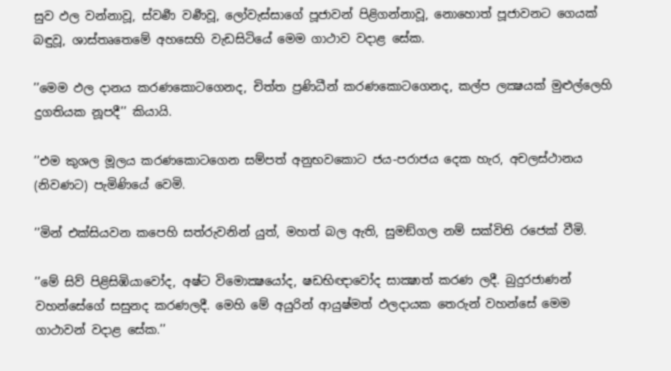සුව ඵල වන්නාවූ, ස්වර්‍ණ වර්‍ණවූ, ලෝවැස්සාගේ පූජාවන් පිළිගන්නාවූ, නොහොත් පූජාවනට ගෙයක් බඳුවූ, ශාස්තෘතෙමේ අහසෙහි වැඩසිටියේ මෙම ගාථාව වදාළ සේක.

’’මෙම ඵල දානය කරණකොටගෙනද, චිත්ත ප්‍රණිධීන් කරණකොටගෙනද, කල්ප ලක්‍ෂයක් මුළුල්ලෙහි දුගතියක නූපදී’’ කියායි.

’’එම කුශල මූලය කරණකොටගෙන සම්පත් අනුභවකොට ජය-පරාජය දෙක හැර, අචලස්ථානය (නිවණට) පැමිණියේ වෙමි.

’’මින් එක්සියවන කපෙහි සත්රුවනින් යුත්, මහත් බල ඇති, සුමඞ්ගල නම් සක්විති රජෙක් වීමි.

’’මේ සිව් පිළිසිඹියාවෝද, අෂ්ට විමොක්‍ෂයෝද, ෂඩභිඥාවෝද සාක්‍ෂාත් කරණ ලදී. බුදුරජාණන් වහන්සේගේ සසුනද කරණලදී. මෙහි මේ අයුරින් ආයුෂ්මත් ඵලදායක තෙරුන් වහන්සේ මෙම ගාථාවන් වදාළ සේක.’’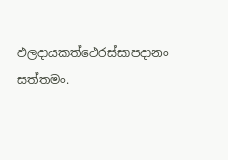ඵලදායකත්ථෙරස්සාපදානං සත්තමං.